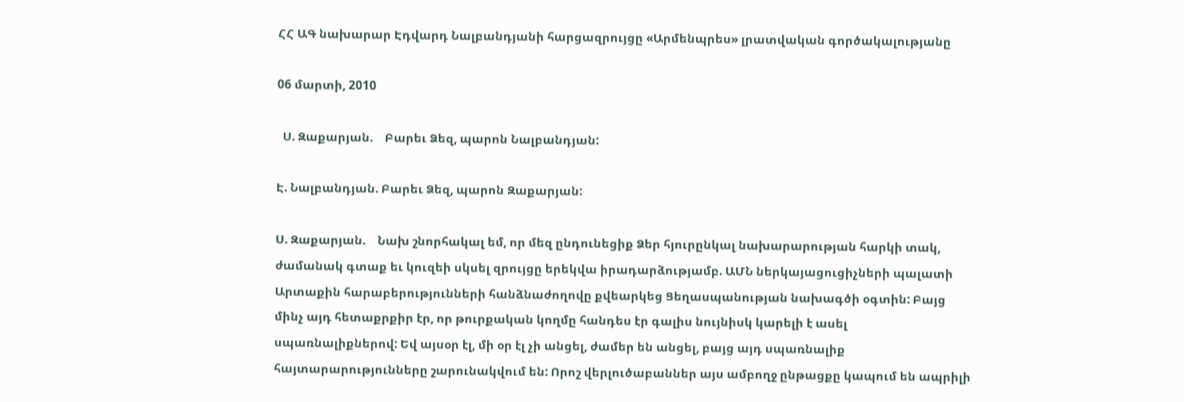ՀՀ ԱԳ նախարար Էդվարդ Նալբանդյանի հարցազրույցը «Արմենպրես» լրատվական գործակալությանը

06 մարտի, 2010

  Ս. Զաքարյան.    Բարեւ Ձեզ, պարոն Նալբանդյան:

Է. Նալբանդյան. Բարեւ Ձեզ, պարոն Զաքարյան:

Ս. Զաքարյան.    Նախ շնորհակալ եմ, որ մեզ ընդունեցիք Ձեր հյուրընկալ նախարարության հարկի տակ, ժամանակ գտաք եւ կուզեի սկսել զրույցը երեկվա իրադարձությամբ. ԱՄՆ ներկայացուցիչների պալատի Արտաքին հարաբերությունների հանձնաժողովը քվեարկեց Ցեղասպանության նախագծի օգտին: Բայց մինչ այդ հետաքրքիր էր, որ թուրքական կողմը հանդես էր գալիս նույնիսկ կարելի է ասել սպառնալիքներով: Եվ այսօր էլ, մի օր էլ չի անցել, ժամեր են անցել, բայց այդ սպառնալիք հայտարարությունները շարունակվում են: Որոշ վերլուծաբաններ այս ամբողջ ընթացքը կապում են ապրիլի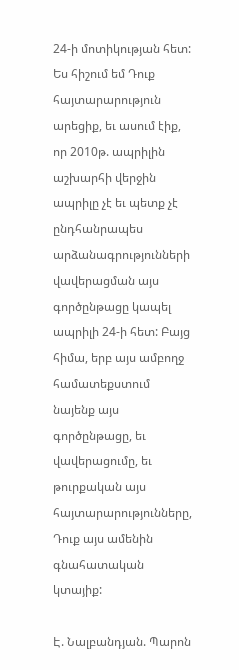24-ի մոտիկության հետ: Ես հիշում եմ Դուք հայտարարություն արեցիք, եւ ասում էիք, որ 2010թ. ապրիլին աշխարհի վերջին ապրիլը չէ եւ պետք չէ ընդհանրապես արձանագրությունների վավերացման այս գործընթացը կապել ապրիլի 24-ի հետ: Բայց հիմա, երբ այս ամբողջ համատեքստում նայենք այս գործընթացը, եւ վավերացումը, եւ թուրքական այս հայտարարությունները, Դուք այս ամենին գնահատական կտայիք:

Է. Նալբանդյան. Պարոն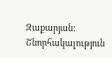Զաքարյան: Շնորհակալություն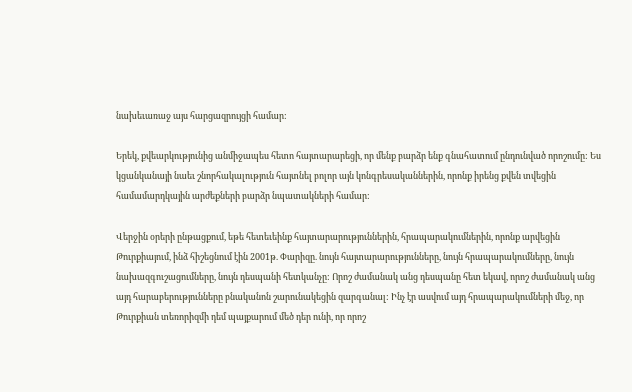նախեւառաջ այս հարցազրույցի համար:

Երեկ, քվեարկությունից անմիջապես հետո հայտարարեցի, որ մենք բարձր ենք գնահատում ընդունված որոշումը: Ես կցանկանայի նաեւ շնորհակալություն հայտնել բոլոր այն կոնգրեսականներին, որոնք իրենց քվեն տվեցին համամարդկային արժեքների բարձր նպատակների համար:

Վերջին օրերի ընթացքում, եթե հետեւեինք հայտարարություններին, հրապարակումներին, որոնք արվեցին Թուրքիայում, ինձ հիշեցնում էին 2001թ. Փարիզը. նույն հայտարարությունները, նույն հրապարակումները, նույն նախազգուշացումները, նույն դեսպանի հետկանչը: Որոշ ժամանակ անց դեսպանը հետ եկավ, որոշ ժամանակ անց այդ հարաբերությունները բնականոն շարունակեցին զարգանալ: Ինչ էր ասվում այդ հրապարակումների մեջ, որ Թուրքիան տեռորիզմի դեմ պայքարում մեծ դեր ունի, որ որոշ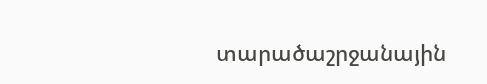տարածաշրջանային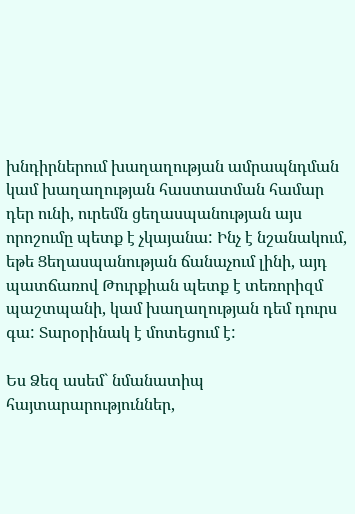խնդիրներում խաղաղության ամրապնդման կամ խաղաղության հաստատման համար դեր ունի, ուրեմն ցեղասպանության այս որոշումը պետք է չկայանա: Ինչ է նշանակում, եթե Ցեղասպանության ճանաչում լինի, այդ պատճառով Թուրքիան պետք է տեռորիզմ պաշտպանի, կամ խաղաղության դեմ դուրս գա: Տարօրինակ է մոտեցում է:

Ես Ձեզ ասեմ` նմանատիպ հայտարարություններ,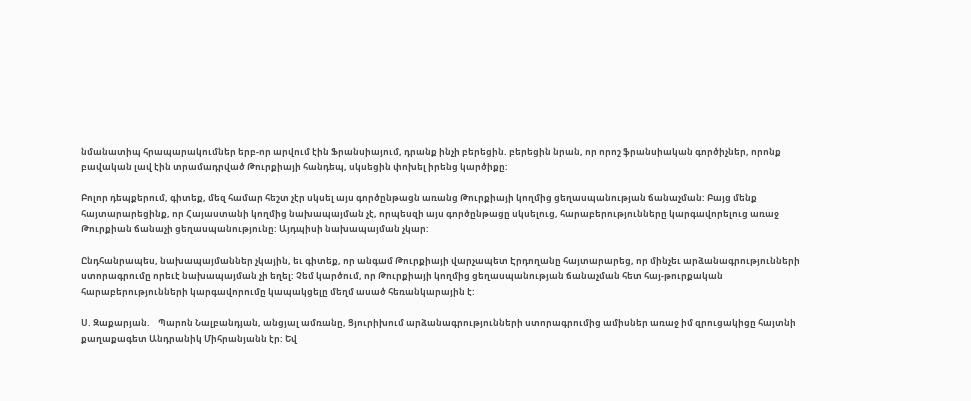նմանատիպ հրապարակումներ երբ-որ արվում էին Ֆրանսիայում, դրանք ինչի բերեցին. բերեցին նրան, որ որոշ ֆրանսիական գործիչներ, որոնք բավական լավ էին տրամադրված Թուրքիայի հանդեպ, սկսեցին փոխել իրենց կարծիքը:

Բոլոր դեպքերում, գիտեք, մեզ համար հեշտ չէր սկսել այս գործընթացն առանց Թուրքիայի կողմից ցեղասպանության ճանաչման: Բայց մենք հայտարարեցինք, որ Հայաստանի կողմից նախապայման չէ, որպեսզի այս գործընթացը սկսելուց, հարաբերությունները կարգավորելուց առաջ Թուրքիան ճանաչի ցեղասպանությունը: Այդպիսի նախապայման չկար:

Ընդհանրապես, նախապայմաններ չկային, եւ գիտեք, որ անգամ Թուրքիայի վարչապետ Էրդողանը հայտարարեց, որ մինչեւ արձանագրությունների ստորագրումը որեւէ նախապայման չի եղել: Չեմ կարծում, որ Թուրքիայի կողմից ցեղասպանության ճանաչման հետ հայ-թուրքական հարաբերությունների կարգավորումը կապակցելը մեղմ ասած հեռանկարային է:

Ս. Զաքարյան.    Պարոն Նալբանդյան, անցյալ ամռանը, Ցյուրիխում արձանագրությունների ստորագրումից ամիսներ առաջ իմ զրուցակիցը հայտնի քաղաքագետ Անդրանիկ Միհրանյանն էր: Եվ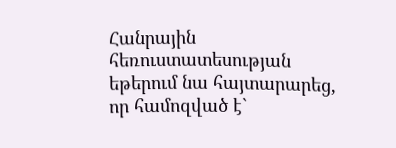Հանրային հեռուստատեսության եթերում նա հայտարարեց, որ համոզված է`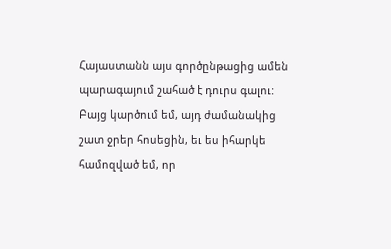Հայաստանն այս գործընթացից ամեն պարագայում շահած է դուրս գալու: Բայց կարծում եմ, այդ ժամանակից շատ ջրեր հոսեցին, եւ ես իհարկե համոզված եմ, որ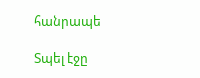հանրապե

Տպել էջը